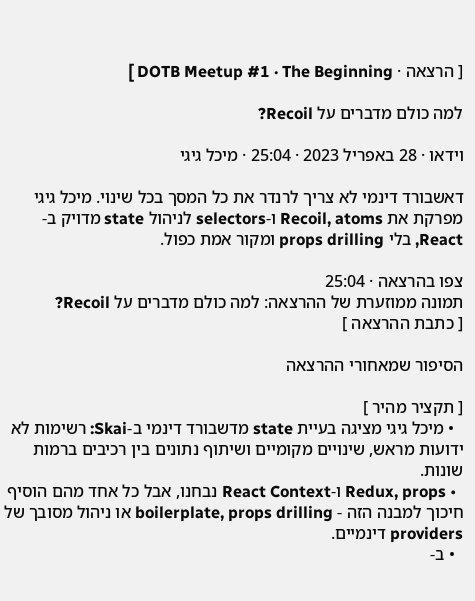[ הרצאה · DOTB Meetup #1 · The Beginning ]

למה כולם מדברים על Recoil?

וידאו · 28 באפריל 2023 · 25:04 · מיכל גיגי

דאשבורד דינמי לא צריך לרנדר את כל המסך בכל שינוי. מיכל גיגי מפרקת את Recoil, atoms ו-selectors לניהול state מדויק ב-React, בלי props drilling ומקור אמת כפול.

צפו בהרצאה · 25:04
תמונה ממוזערת של ההרצאה: למה כולם מדברים על Recoil?
[ כתבת ההרצאה ]

הסיפור שמאחורי ההרצאה

[ תקציר מהיר ]
  • מיכל גיגי מציגה בעיית state מדשבורד דינמי ב-Skai: רשימות לא ידועות מראש, שינויים מקומיים ושיתוף נתונים בין רכיבים ברמות שונות.
  • Redux, props ו-React Context נבחנו, אבל כל אחד מהם הוסיף חיכוך למבנה הזה - boilerplate, props drilling או ניהול מסובך של providers דינמיים.
  • ב-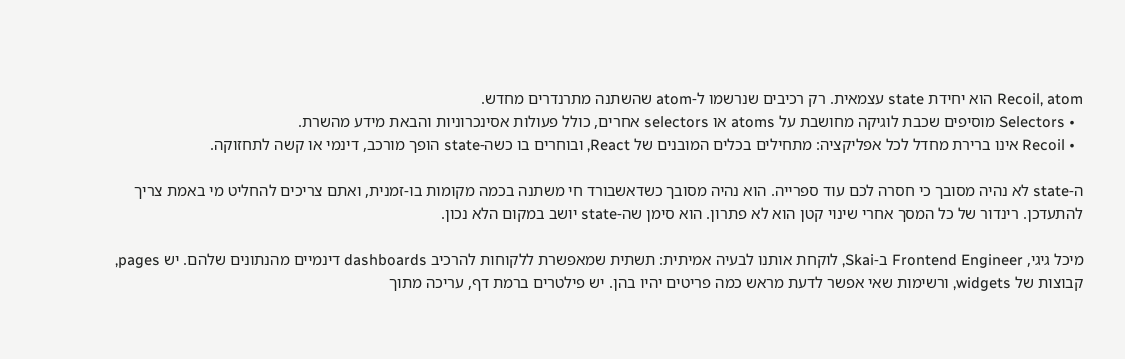Recoil, atom הוא יחידת state עצמאית. רק רכיבים שנרשמו ל-atom שהשתנה מתרנדרים מחדש.
  • Selectors מוסיפים שכבת לוגיקה מחושבת על atoms או selectors אחרים, כולל פעולות אסינכרוניות והבאת מידע מהשרת.
  • Recoil אינו ברירת מחדל לכל אפליקציה: מתחילים בכלים המובנים של React, ובוחרים בו כשה-state הופך מורכב, דינמי או קשה לתחזוקה.

ה-state לא נהיה מסובך כי חסרה לכם עוד ספרייה. הוא נהיה מסובך כשדאשבורד חי משתנה בכמה מקומות בו-זמנית, ואתם צריכים להחליט מי באמת צריך להתעדכן. רינדור של כל המסך אחרי שינוי קטן הוא לא פתרון. הוא סימן שה-state יושב במקום הלא נכון.

מיכל גיגי, Frontend Engineer ב-Skai, לוקחת אותנו לבעיה אמיתית: תשתית שמאפשרת ללקוחות להרכיב dashboards דינמיים מהנתונים שלהם. יש pages, קבוצות של widgets, ורשימות שאי אפשר לדעת מראש כמה פריטים יהיו בהן. יש פילטרים ברמת דף, עריכה מתוך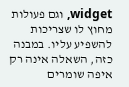widget, וגם פעולות מחוץ לו שצריכות להשפיע עליו. במבנה כזה, השאלה אינה רק איפה שומרים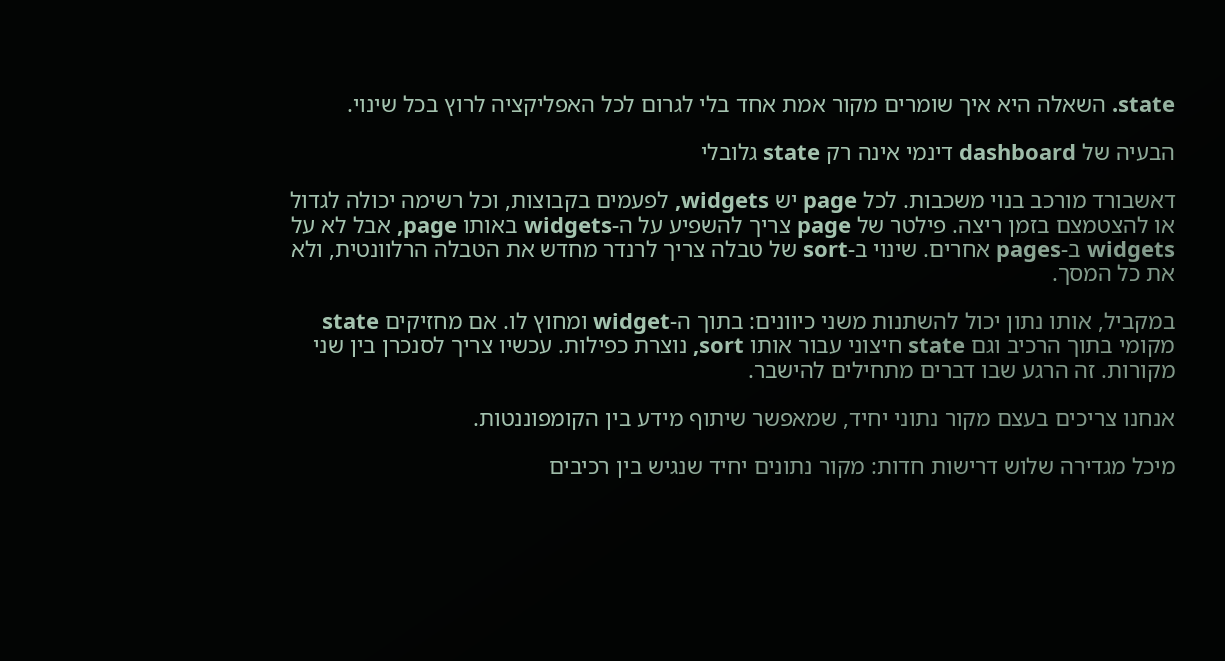state. השאלה היא איך שומרים מקור אמת אחד בלי לגרום לכל האפליקציה לרוץ בכל שינוי.

הבעיה של dashboard דינמי אינה רק state גלובלי

דאשבורד מורכב בנוי משכבות. לכל page יש widgets, לפעמים בקבוצות, וכל רשימה יכולה לגדול או להצטמצם בזמן ריצה. פילטר של page צריך להשפיע על ה-widgets באותו page, אבל לא על widgets ב-pages אחרים. שינוי ב-sort של טבלה צריך לרנדר מחדש את הטבלה הרלוונטית, ולא את כל המסך.

במקביל, אותו נתון יכול להשתנות משני כיוונים: בתוך ה-widget ומחוץ לו. אם מחזיקים state מקומי בתוך הרכיב וגם state חיצוני עבור אותו sort, נוצרת כפילות. עכשיו צריך לסנכרן בין שני מקורות. זה הרגע שבו דברים מתחילים להישבר.

אנחנו צריכים בעצם מקור נתוני יחיד, שמאפשר שיתוף מידע בין הקומפוננטות.

מיכל מגדירה שלוש דרישות חדות: מקור נתונים יחיד שנגיש בין רכיבים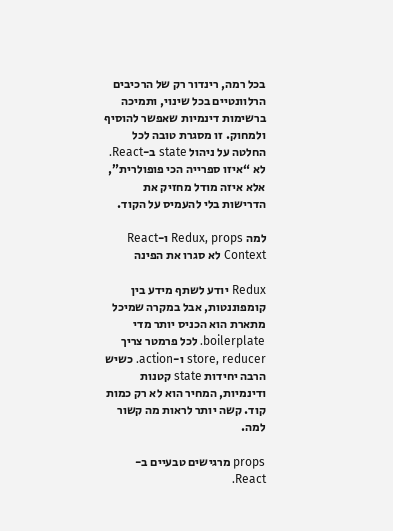בכל רמה, רינדור רק של הרכיבים הרלוונטיים בכל שינוי, ותמיכה ברשימות דינמיות שאפשר להוסיף ולמחוק. זו מסגרת טובה לכל החלטה על ניהול state ב-React. לא “איזו ספרייה הכי פופולרית”, אלא איזה מודל מחזיק את הדרישות בלי להעמיס על הקוד.

למה Redux, props ו-React Context לא סגרו את הפינה

Redux יודע לשתף מידע בין קומפוננטות, אבל במקרה שמיכל מתארת הוא הכניס יותר מדי boilerplate. לכל פרמטר צריך store, reducer ו-action. כשיש הרבה יחידות state קטנות ודינמיות, המחיר הוא לא רק כמות קוד. קשה יותר לראות מה קשור למה.

props מרגישים טבעיים ב-React.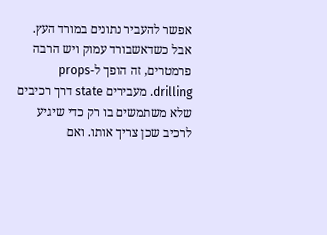אפשר להעביר נתונים במורד העץ. אבל כשדאשבורד עמוק ויש הרבה פרמטרים, זה הופך ל-props drilling. מעבירים state דרך רכיבים שלא משתמשים בו רק כדי שיגיע לרכיב שכן צריך אותו. ואם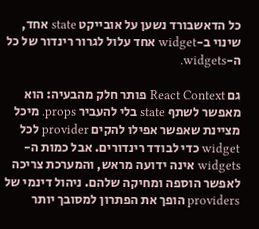כל הדאשבורד נשען על אובייקט state אחד, שינוי ב-widget אחד עלול לגרור רינדור של כל ה-widgets.

גם React Context פותר חלק מהבעיה: הוא מאפשר לשתף state בלי להעביר props. מיכל מציינת שאפשר אפילו להקים provider לכל widget כדי לבודד רינדורים. אבל כמות ה-widgets אינה ידועה מראש, והמערכת צריכה לאפשר הוספה ומחיקה שלהם. ניהול דינמי של providers הופך את הפתרון למסובך יותר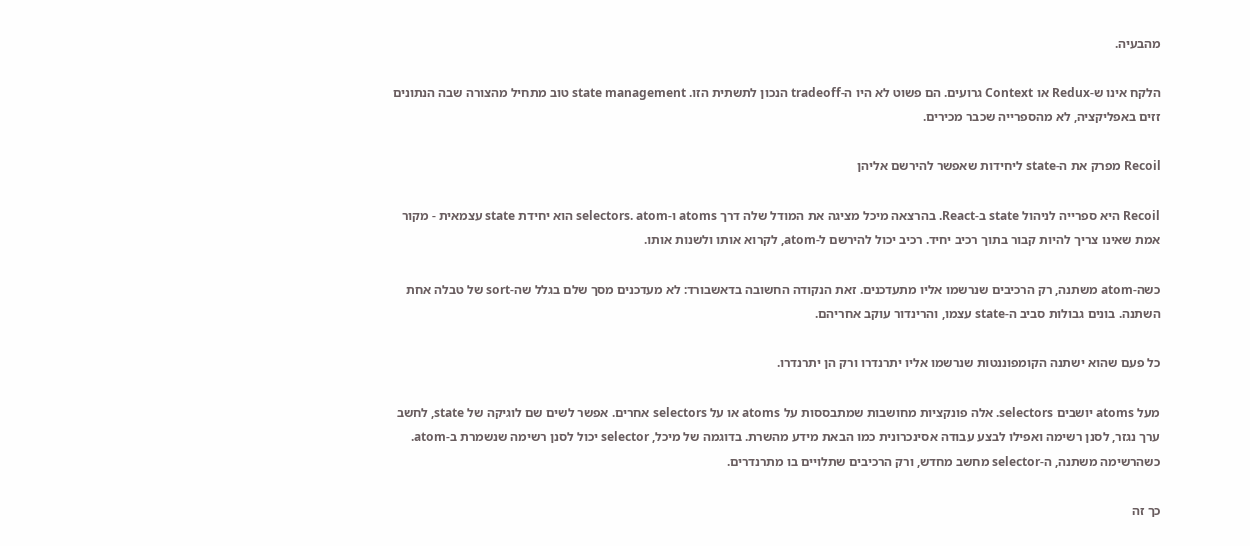מהבעיה.

הלקח אינו ש-Redux או Context גרועים. הם פשוט לא היו ה-tradeoff הנכון לתשתית הזו. state management טוב מתחיל מהצורה שבה הנתונים זזים באפליקציה, לא מהספרייה שכבר מכירים.

Recoil מפרק את ה-state ליחידות שאפשר להירשם אליהן

Recoil היא ספרייה לניהול state ב-React. בהרצאה מיכל מציגה את המודל שלה דרך atoms ו-selectors. atom הוא יחידת state עצמאית - מקור אמת שאינו צריך להיות קבור בתוך רכיב יחיד. רכיב יכול להירשם ל-atom, לקרוא אותו ולשנות אותו.

כשה-atom משתנה, רק הרכיבים שנרשמו אליו מתעדכנים. זאת הנקודה החשובה בדאשבורד: לא מעדכנים מסך שלם בגלל שה-sort של טבלה אחת השתנה. בונים גבולות סביב ה-state עצמו, והרינדור עוקב אחריהם.

כל פעם שהוא ישתנה הקומפוננטות שנרשמו אליו יתרנדרו ורק הן יתרנדרו.

מעל atoms יושבים selectors. אלה פונקציות מחושבות שמתבססות על atoms או על selectors אחרים. אפשר לשים שם לוגיקה של state, לחשב ערך נגזר, לסנן רשימה ואפילו לבצע עבודה אסינכרונית כמו הבאת מידע מהשרת. בדוגמה של מיכל, selector יכול לסנן רשימה שנשמרת ב-atom. כשהרשימה משתנה, ה-selector מחשב מחדש, ורק הרכיבים שתלויים בו מתרנדרים.

כך זה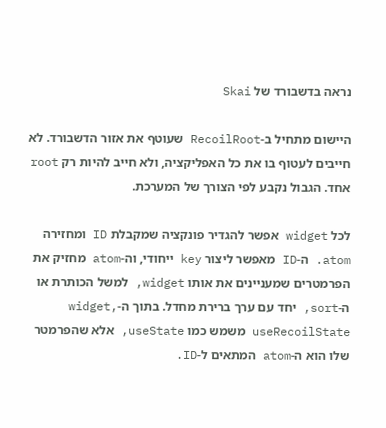נראה בדשבורד של Skai

היישום מתחיל ב-RecoilRoot שעוטף את אזור הדשבורד. לא חייבים לעטוף בו את כל האפליקציה, ולא חייב להיות רק root אחד. הגבול נקבע לפי הצורך של המערכת.

לכל widget אפשר להגדיר פונקציה שמקבלת ID ומחזירה atom. ה-ID מאפשר ליצור key ייחודי, וה-atom מחזיק את הפרמטרים שמעניינים את אותו widget, למשל הכותרת או ה-sort, יחד עם ערך ברירת מחדל. בתוך ה-widget, useRecoilState משמש כמו useState, אלא שהפרמטר שלו הוא ה-atom המתאים ל-ID.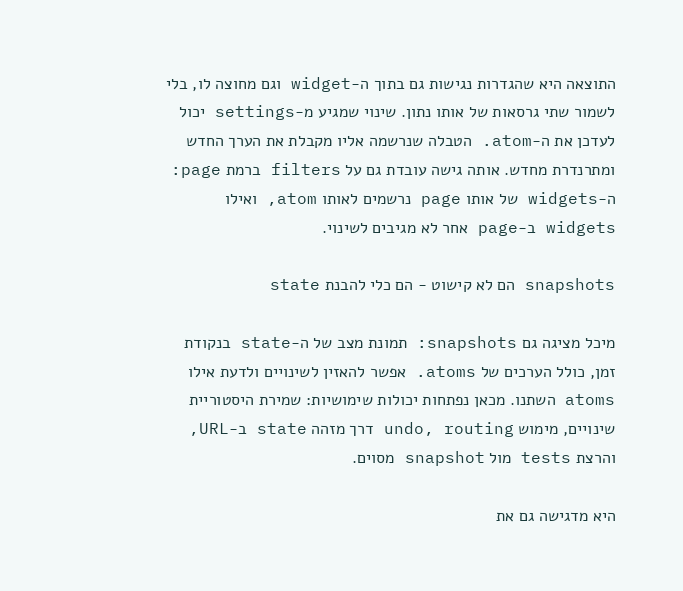התוצאה היא שהגדרות נגישות גם בתוך ה-widget וגם מחוצה לו, בלי לשמור שתי גרסאות של אותו נתון. שינוי שמגיע מ-settings יכול לעדכן את ה-atom. הטבלה שנרשמה אליו מקבלת את הערך החדש ומתרנדרת מחדש. אותה גישה עובדת גם על filters ברמת page: ה-widgets של אותו page נרשמים לאותו atom, ואילו widgets ב-page אחר לא מגיבים לשינוי.

snapshots הם לא קישוט - הם כלי להבנת state

מיכל מציגה גם snapshots: תמונת מצב של ה-state בנקודת זמן, כולל הערכים של atoms. אפשר להאזין לשינויים ולדעת אילו atoms השתנו. מכאן נפתחות יכולות שימושיות: שמירת היסטוריית שינויים, מימוש undo, routing דרך מזהה state ב-URL, והרצת tests מול snapshot מסוים.

היא מדגישה גם את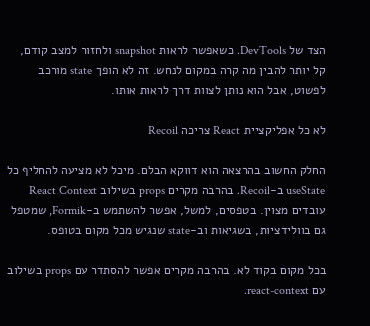הצד של DevTools. כשאפשר לראות snapshot ולחזור למצב קודם, קל יותר להבין מה קרה במקום לנחש. זה לא הופך state מורכב לפשוט, אבל הוא נותן לצוות דרך לראות אותו.

לא כל אפליקציית React צריכה Recoil

החלק החשוב בהרצאה הוא דווקא הבלם. מיכל לא מציעה להחליף כל useState ב-Recoil. בהרבה מקרים props בשילוב React Context עובדים מצוין. בטפסים, למשל, אפשר להשתמש ב-Formik, שמטפל גם בוולידציות, בשגיאות וב-state שנגיש מכל מקום בטופס.

בכל מקום בקוד לא. בהרבה מקרים אפשר להסתדר עם props בשילוב עם react-context.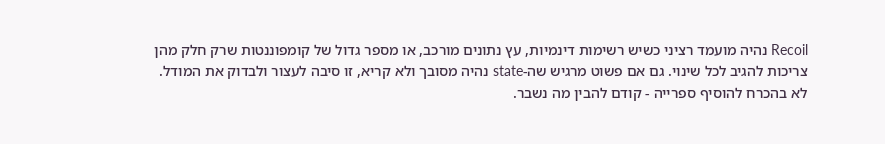Recoil נהיה מועמד רציני כשיש רשימות דינמיות, עץ נתונים מורכב, או מספר גדול של קומפוננטות שרק חלק מהן צריכות להגיב לכל שינוי. גם אם פשוט מרגיש שה-state נהיה מסובך ולא קריא, זו סיבה לעצור ולבדוק את המודל. לא בהכרח להוסיף ספרייה - קודם להבין מה נשבר.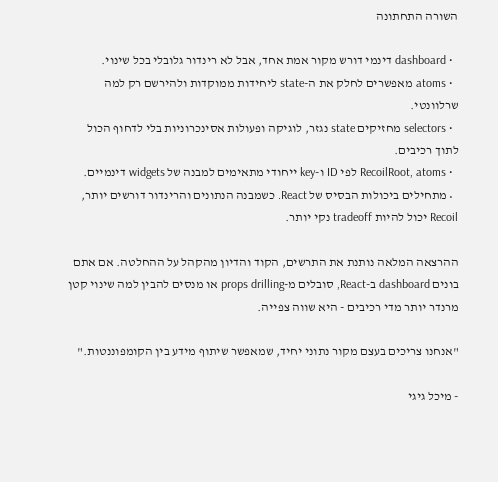השורה התחתונה

  • dashboard דינמי דורש מקור אמת אחד, אבל לא רינדור גלובלי בכל שינוי.
  • atoms מאפשרים לחלק את ה-state ליחידות ממוקדות ולהירשם רק למה שרלוונטי.
  • selectors מחזיקים state נגזר, לוגיקה ופעולות אסינכרוניות בלי לדחוף הכול לתוך רכיבים.
  • RecoilRoot, atoms לפי ID ו-key ייחודי מתאימים למבנה של widgets דינמיים.
  • מתחילים ביכולות הבסיס של React. כשמבנה הנתונים והרינדור דורשים יותר, Recoil יכול להיות tradeoff נקי יותר.

ההרצאה המלאה נותנת את התרשים, הקוד והדיון מהקהל על ההחלטה. אם אתם בונים dashboard ב-React, סובלים מ-props drilling או מנסים להבין למה שינוי קטן מרנדר יותר מדי רכיבים - היא שווה צפייה.

"אנחנו צריכים בעצם מקור נתוני יחיד, שמאפשר שיתוף מידע בין הקומפוננטות."

- מיכל גיגי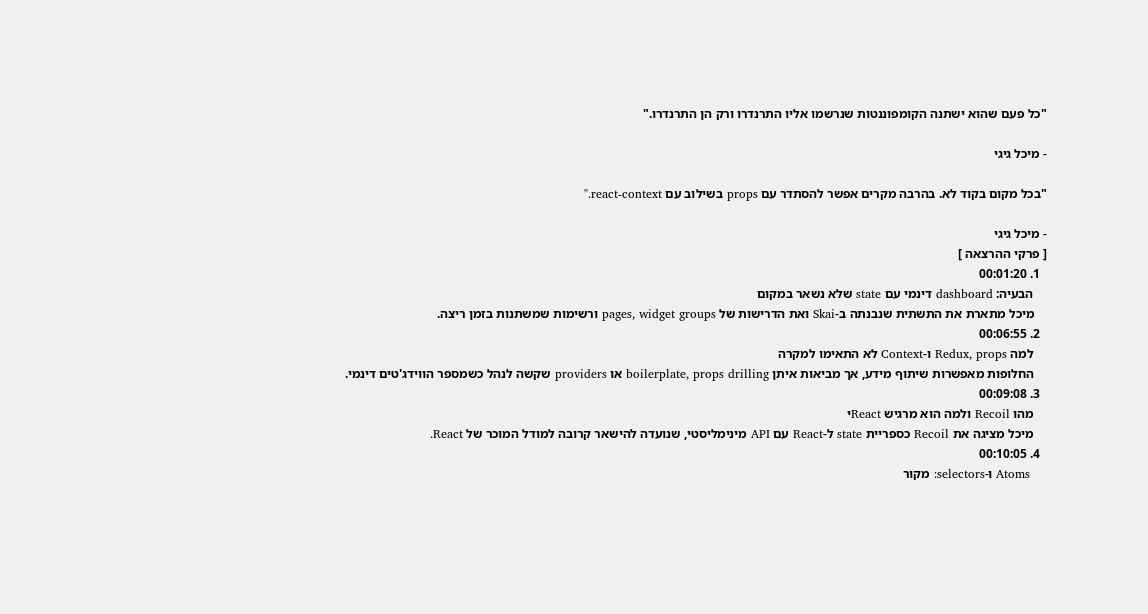"כל פעם שהוא ישתנה הקומפוננטות שנרשמו אליו התרנדרו ורק הן התרנדרו."

- מיכל גיגי

"בכל מקום בקוד לא. בהרבה מקרים אפשר להסתדר עם props בשילוב עם react-context."

- מיכל גיגי
[ פרקי ההרצאה ]
  1. 00:01:20
    הבעיה: dashboard דינמי עם state שלא נשאר במקום
    מיכל מתארת את התשתית שנבנתה ב-Skai ואת הדרישות של pages, widget groups ורשימות שמשתנות בזמן ריצה.
  2. 00:06:55
    למה Redux, props ו-Context לא התאימו למקרה
    החלופות מאפשרות שיתוף מידע, אך מביאות איתן boilerplate, props drilling או providers שקשה לנהל כשמספר הווידג'טים דינמי.
  3. 00:09:08
    מהו Recoil ולמה הוא מרגיש Reactי
    מיכל מציגה את Recoil כספריית state ל-React עם API מינימליסטי, שנועדה להישאר קרובה למודל המוכר של React.
  4. 00:10:05
    Atoms ו-selectors: מקור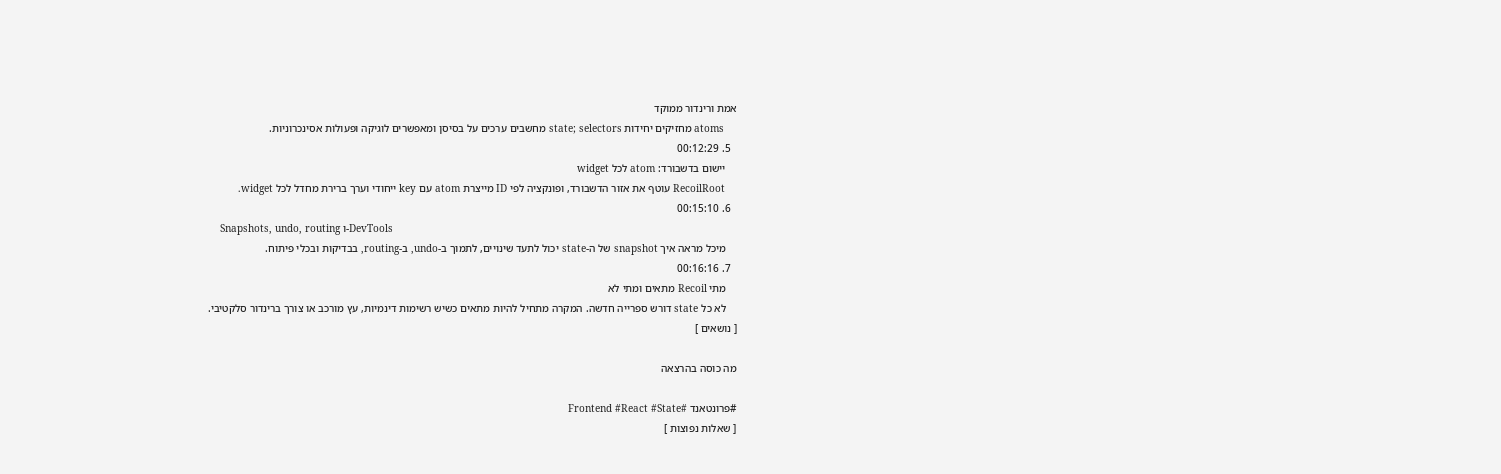אמת ורינדור ממוקד
    atoms מחזיקים יחידות state; selectors מחשבים ערכים על בסיסן ומאפשרים לוגיקה ופעולות אסינכרוניות.
  5. 00:12:29
    יישום בדשבורד: atom לכל widget
    RecoilRoot עוטף את אזור הדשבורד, ופונקציה לפי ID מייצרת atom עם key ייחודי וערך ברירת מחדל לכל widget.
  6. 00:15:10
    Snapshots, undo, routing ו-DevTools
    מיכל מראה איך snapshot של ה-state יכול לתעד שינויים, לתמוך ב-undo, ב-routing, בבדיקות ובכלי פיתוח.
  7. 00:16:16
    מתי Recoil מתאים ומתי לא
    לא כל state דורש ספרייה חדשה. המקרה מתחיל להיות מתאים כשיש רשימות דינמיות, עץ מורכב או צורך ברינדור סלקטיבי.
[ נושאים ]

מה כוסה בהרצאה

#פרונטאנד #Frontend #React #State
[ שאלות נפוצות ]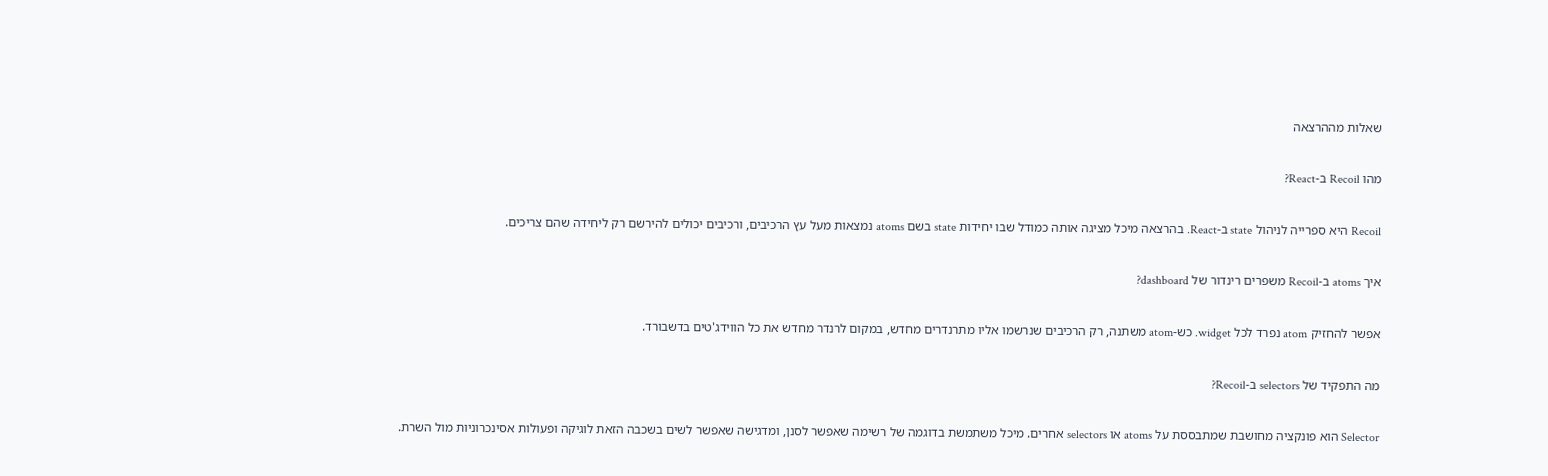שאלות מההרצאה

מהו Recoil ב-React?

Recoil היא ספרייה לניהול state ב-React. בהרצאה מיכל מציגה אותה כמודל שבו יחידות state בשם atoms נמצאות מעל עץ הרכיבים, ורכיבים יכולים להירשם רק ליחידה שהם צריכים.

איך atoms ב-Recoil משפרים רינדור של dashboard?

אפשר להחזיק atom נפרד לכל widget. כש-atom משתנה, רק הרכיבים שנרשמו אליו מתרנדרים מחדש, במקום לרנדר מחדש את כל הווידג'טים בדשבורד.

מה התפקיד של selectors ב-Recoil?

Selector הוא פונקציה מחושבת שמתבססת על atoms או selectors אחרים. מיכל משתמשת בדוגמה של רשימה שאפשר לסנן, ומדגישה שאפשר לשים בשכבה הזאת לוגיקה ופעולות אסינכרוניות מול השרת.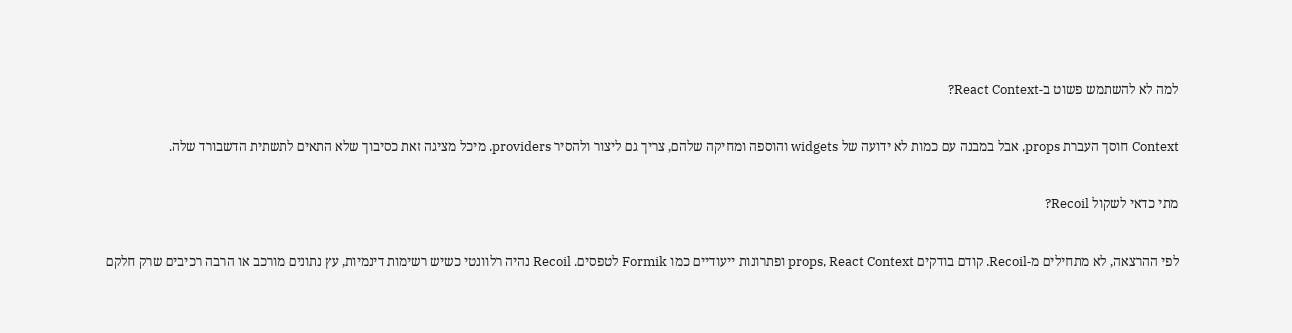למה לא להשתמש פשוט ב-React Context?

Context חוסך העברת props, אבל במבנה עם כמות לא ידועה של widgets והוספה ומחיקה שלהם, צריך גם ליצור ולהסיר providers. מיכל מציגה זאת כסיבוך שלא התאים לתשתית הדשבורד שלה.

מתי כדאי לשקול Recoil?

לפי ההרצאה, לא מתחילים מ-Recoil. קודם בודקים props, React Context ופתרונות ייעודיים כמו Formik לטפסים. Recoil נהיה רלוונטי כשיש רשימות דינמיות, עץ נתונים מורכב או הרבה רכיבים שרק חלקם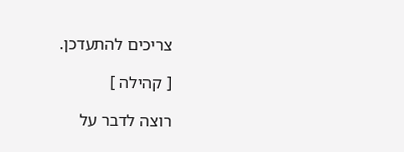צריכים להתעדכן.

[ קהילה ]

רוצה לדבר על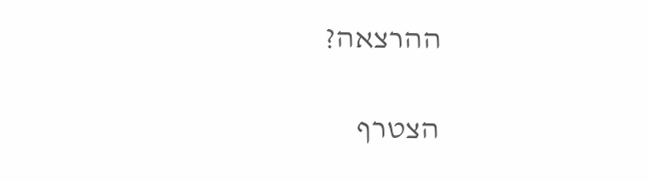ההרצאה?

הצטרף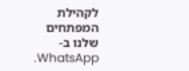לקהילת המפתחים שלנו ב-WhatsApp.